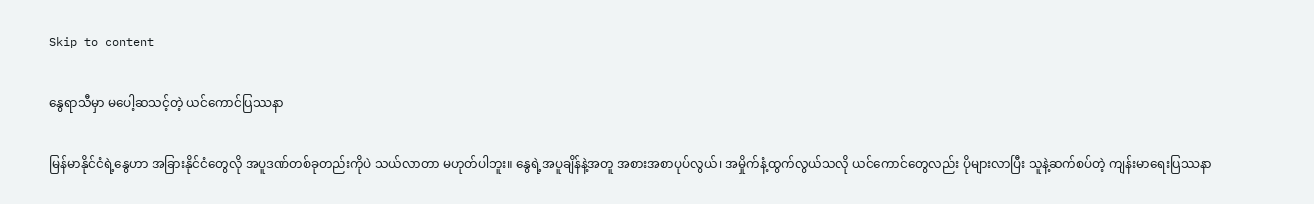Skip to content

နွေရာသီမှာ မပေါ့ဆသင့်တဲ့ ယင်ကောင်ပြဿနာ

မြန်မာနိုင်ငံရဲ့နွေဟာ အခြားနိုင်ငံတွေလို အပူဒဏ်တစ်ခုတည်းကိုပဲ သယ်လာတာ မဟုတ်ပါဘူး။ နွေရဲ့အပူချိန်နဲ့အတူ အစားအစာပုပ်လွယ်၊ အမှိုက်နံ့ထွက်လွယ်သလို ယင်ကောင်တွေလည်း ပိုများလာပြီး သူနဲ့ဆက်စပ်တဲ့ ကျန်းမာရေးပြဿနာ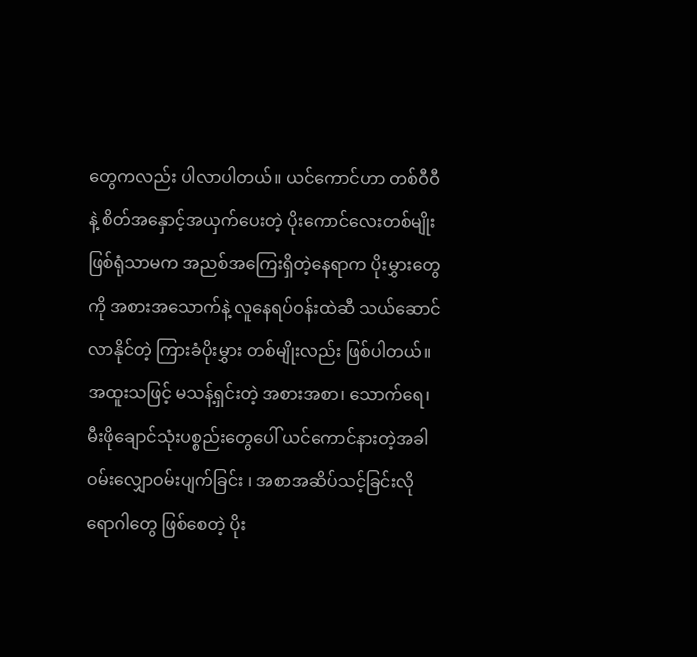တွေကလည်း ပါလာပါတယ်။ ယင်ကောင်ဟာ တစ်ဝီဝီနဲ့ စိတ်အနှောင့်အယှက်ပေးတဲ့ ပိုးကောင်လေးတစ်မျိုးဖြစ်ရုံသာမက အညစ်အကြေးရှိတဲ့နေရာက ပိုးမွှားတွေကို အစားအသောက်နဲ့ လူနေရပ်ဝန်းထဲဆီ သယ်ဆောင်လာနိုင်တဲ့ ကြားခံပိုးမွှား တစ်မျိုးလည်း ဖြစ်ပါတယ်။ အထူးသဖြင့် မသန့်ရှင်းတဲ့ အစားအစာ၊ သောက်ရေ၊ မီးဖိုချောင်သုံးပစ္စည်းတွေပေါ် ယင်ကောင်နားတဲ့အခါ ဝမ်းလျှောဝမ်းပျက်ခြင်း ၊ အစာအဆိပ်သင့်ခြင်းလို ရောဂါတွေ ဖြစ်စေတဲ့ ပိုး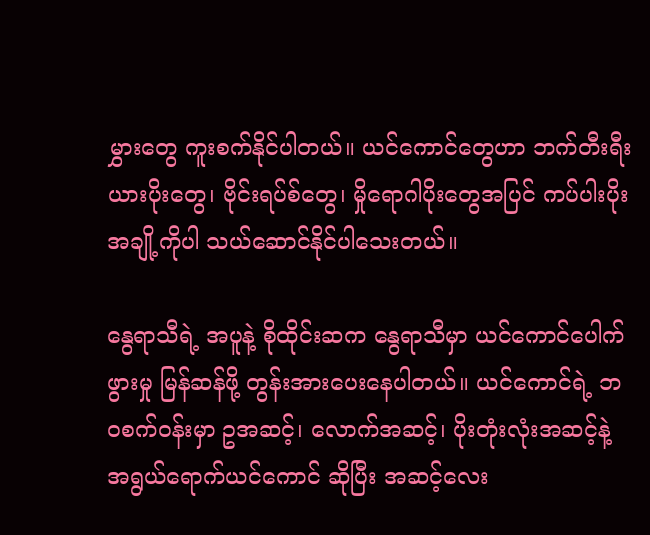မွှားတွေ ကူးစက်နိုင်ပါတယ်။ ယင်ကောင်တွေဟာ ဘက်တီးရီးယားပိုးတွေ၊ ဗိုင်းရပ်စ်တွေ၊ မှိုရောဂါပိုးတွေအပြင် ကပ်ပါးပိုးအချို့ကိုပါ သယ်ဆောင်နိုင်ပါသေးတယ်။

နွေရာသီရဲ့ အပူနဲ့ စိုထိုင်းဆက နွေရာသီမှာ ယင်ကောင်ပေါက်ဖွားမှု မြန်ဆန်ဖို့ တွန်းအားပေးနေပါတယ်။ ယင်ကောင်ရဲ့ ဘဝစက်ဝန်းမှာ ဥအဆင့်၊ လောက်အဆင့်၊ ပိုးတုံးလုံးအဆင့်နဲ့ အရွယ်ရောက်ယင်ကောင် ဆိုပြီး အဆင့်လေး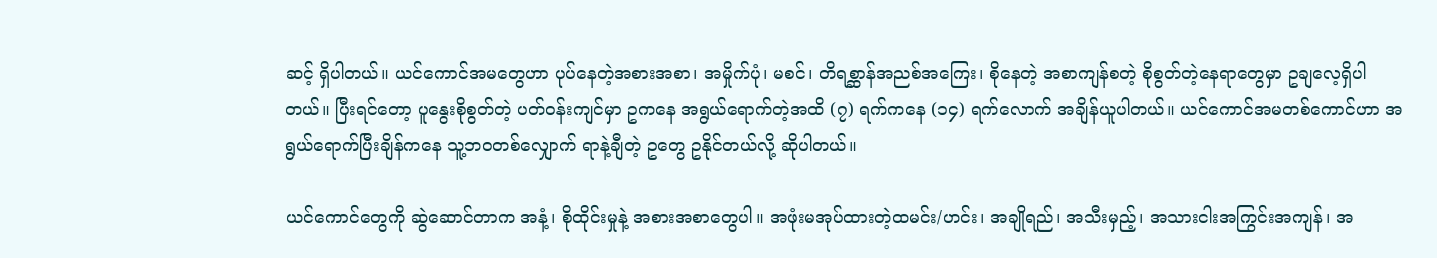ဆင့် ရှိပါတယ်။ ယင်ကောင်အမတွေဟာ ပုပ်နေတဲ့အစားအစာ၊ အမှိုက်ပုံ၊ မစင်၊ တိရစ္ဆာန်အညစ်အကြေး၊ စိုနေတဲ့ အစာကျန်စတဲ့ စိုစွတ်တဲ့နေရာတွေမှာ ဥချလေ့ရှိပါတယ်။ ပြီးရင်တော့ ပူနွေးစိုစွတ်တဲ့ ပတ်ဝန်းကျင်မှာ ဥကနေ အရွယ်ရောက်တဲ့အထိ (၇) ရက်ကနေ (၁၄) ရက်လောက် အချိန်ယူပါတယ်။ ယင်ကောင်အမတစ်ကောင်ဟာ အရွယ်ရောက်ပြီးချိန်ကနေ သူ့ဘဝတစ်လျှောက် ရာနဲ့ချီတဲ့ ဥတွေ ဥနိုင်တယ်လို့ ဆိုပါတယ်။

ယင်ကောင်တွေကို ဆွဲဆောင်တာက အနံ့၊ စိုထိုင်းမှုနဲ့ အစားအစာတွေပါ။ အဖုံးမအုပ်ထားတဲ့ထမင်း/ဟင်း၊ အချိုရည်၊ အသီးမှည့်၊ အသားငါးအကြွင်းအကျန်၊ အ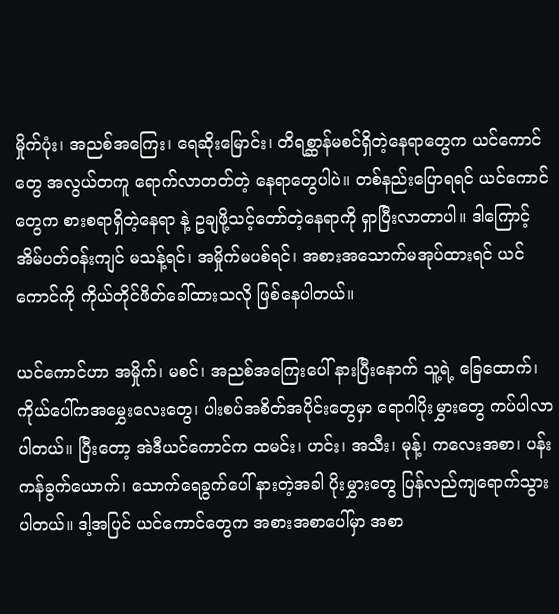မှိုက်ပုံး၊ အညစ်အကြေး၊ ရေဆိုးမြောင်း၊ တိရစ္ဆာန်မစင်ရှိတဲ့နေရာတွေက ယင်ကောင်တွေ အလွယ်တကူ ရောက်လာတတ်တဲ့ နေရာတွေပါပဲ။ တစ်နည်းပြောရရင် ယင်ကောင်တွေက စားစရာရှိတဲ့နေရာ နဲ့ ဥချဖို့သင့်တော်တဲ့နေရာကို ရှာပြီးလာတာပါ။ ဒါကြောင့် အိမ်ပတ်ဝန်းကျင် မသန့်ရင်၊ အမှိုက်မပစ်ရင်၊ အစားအသောက်မအုပ်ထားရင် ယင်ကောင်ကို ကိုယ်တိုင်ဖိတ်ခေါ်ထားသလို ဖြစ်နေပါတယ်။

ယင်ကောင်ဟာ အမှိုက်၊ မစင်၊ အညစ်အကြေးပေါ် နားပြီးနောက် သူ့ရဲ့ ခြေထောက်၊ ကိုယ်ပေါ်ကအမွှေးလေးတွေ၊ ပါးစပ်အစိတ်အပိုင်းတွေမှာ ရောဂါပိုးမွှားတွေ ကပ်ပါလာပါတယ်။ ပြီးတော့ အဲဒီယင်ကောင်က ထမင်း၊ ဟင်း၊ အသီး၊ မုန့်၊ ကလေးအစာ၊ ပန်းကန်ခွက်ယောက်၊ သောက်ရေခွက်ပေါ် နားတဲ့အခါ ပိုးမွှားတွေ ပြန်လည်ကျရောက်သွားပါတယ်။ ဒါ့အပြင် ယင်ကောင်တွေက အစားအစာပေါ်မှာ အစာ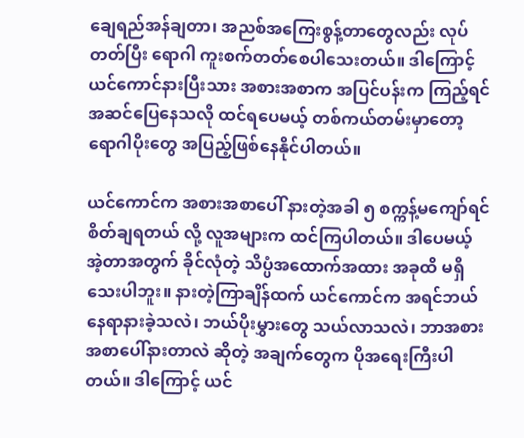ချေရည်အန်ချတာ၊ အညစ်အကြေးစွန့်တာတွေလည်း လုပ်တတ်ပြီး ရောဂါ ကူးစက်တတ်စေပါသေးတယ်။ ဒါကြောင့် ယင်ကောင်နားပြီးသား အစားအစာက အပြင်ပန်းက ကြည့်ရင် အဆင်ပြေနေသလို ထင်ရပေမယ့် တစ်ကယ်တမ်းမှာတော့ ရောဂါပိုးတွေ အပြည့်ဖြစ်နေနိုင်ပါတယ်။

ယင်ကောင်က အစားအစာပေါ် နားတဲ့အခါ ၅ စက္ကန့်မကျော်ရင် စိတ်ချရတယ် လို့ လူအများက ထင်ကြပါတယ်။ ဒါပေမယ့် အဲ့တာအတွက် ခိုင်လုံတဲ့ သိပ္ပံအထောက်အထား အခုထိ မရှိသေးပါဘူး။ နားတဲ့ကြာချိန်ထက် ယင်ကောင်က အရင်ဘယ်နေရာနားခဲ့သလဲ၊ ဘယ်ပိုးမွှားတွေ သယ်လာသလဲ၊ ဘာအစားအစာပေါ်နားတာလဲ ဆိုတဲ့ အချက်တွေက ပိုအရေးကြီးပါတယ်။ ဒါကြောင့် ယင်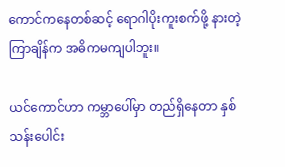ကောင်ကနေတစ်ဆင့် ရောဂါပိုးကူးစက်ဖို့ နားတဲ့ကြာချိန်က အဓိကမကျပါဘူး။

ယင်ကောင်ဟာ ကမ္ဘာပေါ်မှာ တည်ရှိနေတာ နှစ်သန်းပေါင်း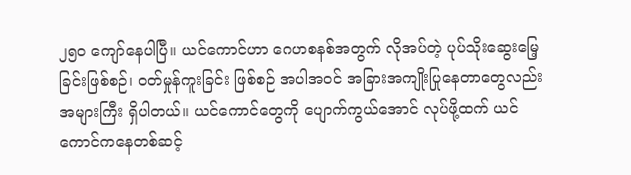၂၅၀ ကျော်နေပါပြီ။ ယင်ကောင်ဟာ ဂေဟစနစ်အတွက် လိုအပ်တဲ့ ပုပ်သိုးဆွေးမြေ့ခြင်းဖြစ်စဉ်၊ ဝတ်မှုန်ကူးခြင်း ဖြစ်စဉ် အပါအဝင် အခြားအကျိုးပြုနေတာတွေလည်း အများကြီး ရှိပါတယ်။ ယင်ကောင်တွေကို ပျောက်ကွယ်အောင် လုပ်ဖို့ထက် ယင်ကောင်ကနေတစ်ဆင့်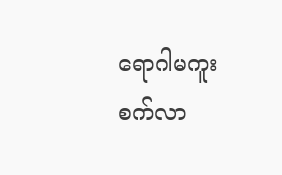ရောဂါမကူးစက်လာ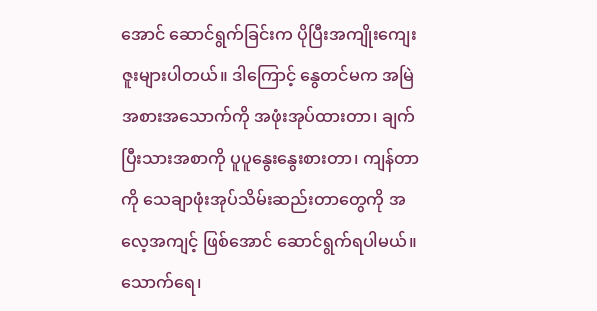အောင် ဆောင်ရွက်ခြင်းက ပိုပြီးအကျိုးကျေးဇူးများပါတယ်။ ဒါကြောင့် နွေတင်မက အမြဲ အစားအသောက်ကို အဖုံးအုပ်ထားတာ၊ ချက်ပြီးသားအစာကို ပူပူနွေးနွေးစားတာ၊ ကျန်တာကို သေချာဖုံးအုပ်သိမ်းဆည်းတာတွေကို အလေ့အကျင့် ဖြစ်အောင် ဆောင်ရွက်ရပါမယ်။ သောက်ရေ၊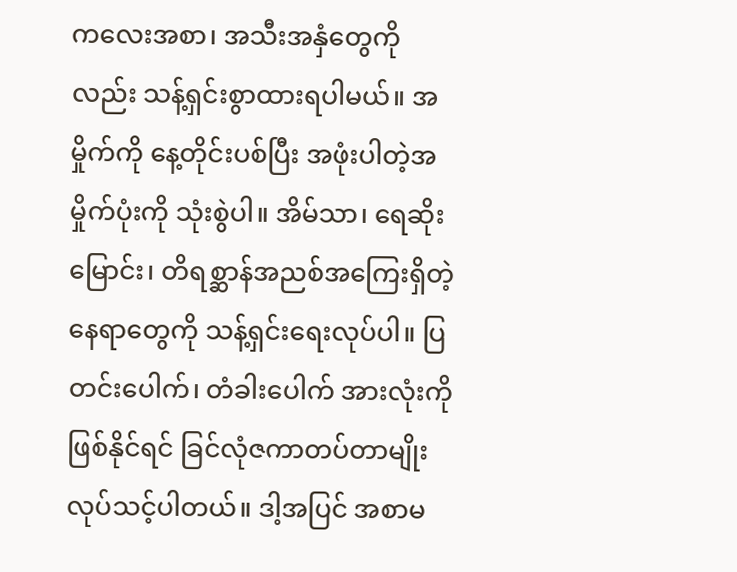ကလေးအစာ၊ အသီးအနှံတွေကိုလည်း သန့်ရှင်းစွာထားရပါမယ်။ အမှိုက်ကို နေ့တိုင်းပစ်ပြီး အဖုံးပါတဲ့အမှိုက်ပုံးကို သုံးစွဲပါ။ အိမ်သာ၊ ရေဆိုးမြောင်း၊ တိရစ္ဆာန်အညစ်အကြေးရှိတဲ့နေရာတွေကို သန့်ရှင်းရေးလုပ်ပါ။ ပြတင်းပေါက်၊ တံခါးပေါက် အားလုံးကို ဖြစ်နိုင်ရင် ခြင်လုံဇကာတပ်တာမျိုး လုပ်သင့်ပါတယ်။ ဒါ့အပြင် အစာမ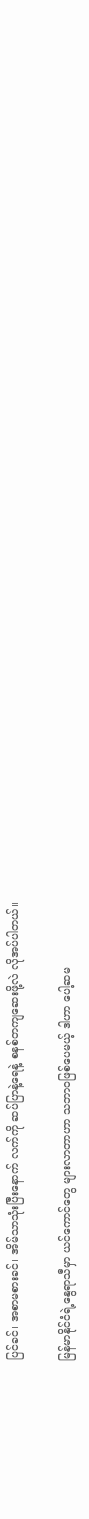ပြင်ခင်၊ အစာမစားခင်၊ အိမ်သာသုံးပြီးနောက် လက်ကို ဆပ်ပြာနဲ့ရေနဲ့ စနစ်တကျဆေးဖို့လဲ လိုအပ်ပါတယ်။

မြန်မာနိုင်ငံရဲ့နွေရာသီမှာ ယင်ကောင်တွေ များလာတာဟာ သဘာဝဖြစ်ပေမယ့် ဒါဟာ ပေါ့ဆမ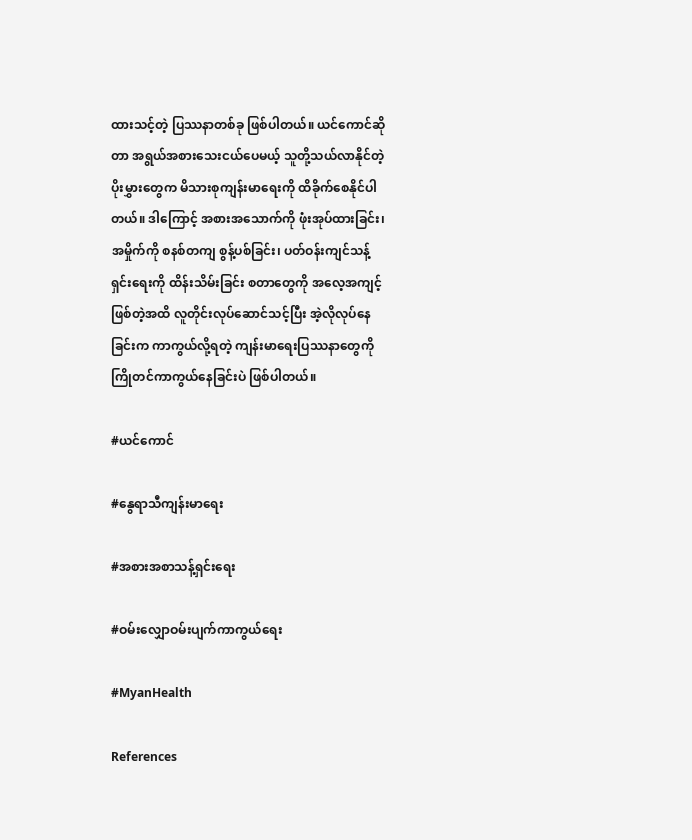ထားသင့်တဲ့ ပြဿနာတစ်ခု ဖြစ်ပါတယ်။ ယင်ကောင်ဆိုတာ အရွယ်အစားသေးငယ်ပေမယ့် သူတို့သယ်လာနိုင်တဲ့ ပိုးမွှားတွေက မိသားစုကျန်းမာရေးကို ထိခိုက်စေနိုင်ပါတယ်။ ဒါကြောင့် အစားအသောက်ကို ဖုံးအုပ်ထားခြင်း၊ အမှိုက်ကို စနစ်တကျ စွန့်ပစ်ခြင်း၊ ပတ်ဝန်းကျင်သန့်ရှင်းရေးကို ထိန်းသိမ်းခြင်း စတာတွေကို အလေ့အကျင့် ဖြစ်တဲ့အထိ လူတိုင်းလုပ်ဆောင်သင့်ပြီး အဲ့လိုလုပ်နေခြင်းက ကာကွယ်လို့ရတဲ့ ကျန်းမာရေးပြဿနာတွေကို ကြိုတင်ကာကွယ်နေခြင်းပဲ ဖြစ်ပါတယ်။

#ယင်ကောင်

#နွေရာသီကျန်းမာရေး

#အစားအစာသန့်ရှင်းရေး

#ဝမ်းလျှောဝမ်းပျက်ကာကွယ်ရေး

#MyanHealth

References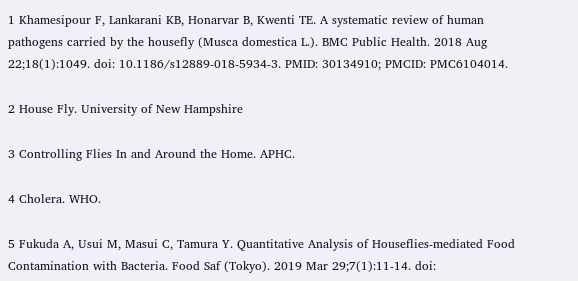1 Khamesipour F, Lankarani KB, Honarvar B, Kwenti TE. A systematic review of human pathogens carried by the housefly (Musca domestica L.). BMC Public Health. 2018 Aug 22;18(1):1049. doi: 10.1186/s12889-018-5934-3. PMID: 30134910; PMCID: PMC6104014.

2 House Fly. University of New Hampshire

3 Controlling Flies In and Around the Home. APHC.

4 Cholera. WHO.

5 Fukuda A, Usui M, Masui C, Tamura Y. Quantitative Analysis of Houseflies-mediated Food Contamination with Bacteria. Food Saf (Tokyo). 2019 Mar 29;7(1):11-14. doi: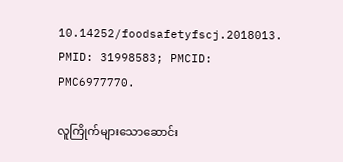10.14252/foodsafetyfscj.2018013. PMID: 31998583; PMCID: PMC6977770.

လူကြိုက်များသောဆောင်း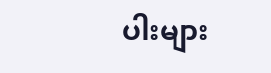ပါးများ